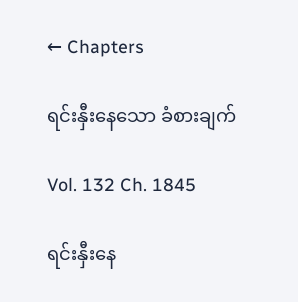← Chapters

ရင်းနှီးနေသော ခံစားချက်

Vol. 132 Ch. 1845

ရင်းနှီးနေ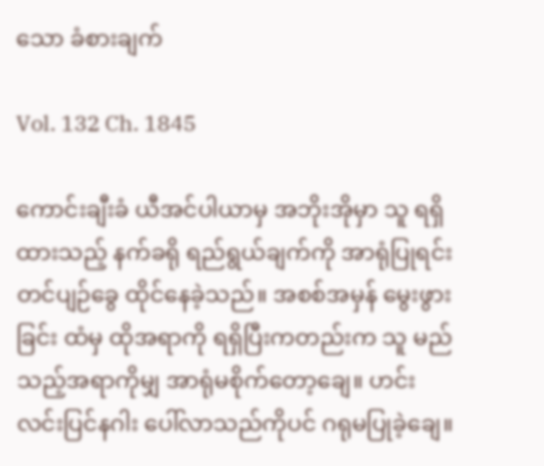သော ခံစားချက်

Vol. 132 Ch. 1845

ကောင်းချီးခံ ယီအင်ပါယာမှ အဘိုးအိုမှာ သူ ရရှိထားသည့် နက်ခရို ရည်ရွယ်ချက်ကို အာရုံပြုရင်း တင်ပျဉ်ခွေ ထိုင်နေခဲ့သည်။ အစစ်အမှန် မွေးဖွားခြင်း ထံမှ ထိုအရာကို ရရှိပြီးကတည်းက သူ မည်သည့်အရာကိုမျှ အာရုံမစိုက်တော့ချေ။ ဟင်းလင်းပြင်နဂါး ပေါ်လာသည်ကိုပင် ဂရုမပြုခဲ့ချေ။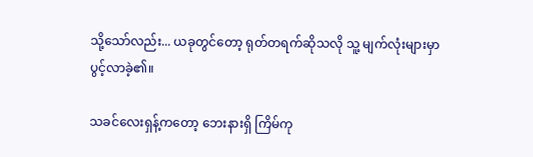သို့သော်လည်း... ယခုတွင်တော့ ရုတ်တရက်ဆိုသလို သူ့ မျက်လုံးများမှာ ပွင့်လာခဲ့၏။

သခင်လေးရှန့်ကတော့ ဘေးနားရှိ ကြိမ်ကု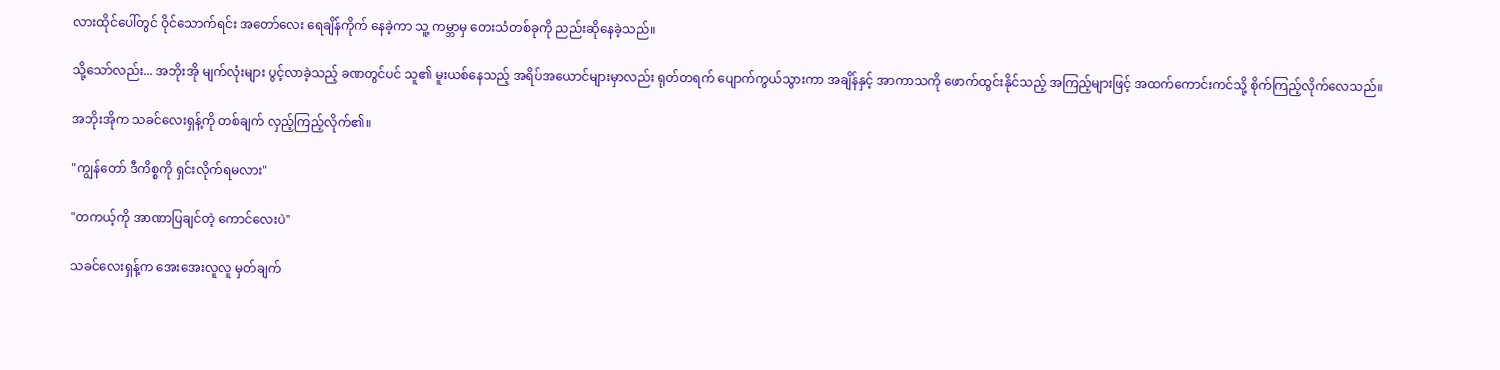လားထိုင်ပေါ်တွင် ဝိုင်သောက်ရင်း အတော်လေး ရေချိန်ကိုက် နေခဲ့ကာ သူ့ ကမ္ဘာမှ တေးသံတစ်ခုကို ညည်းဆိုနေခဲ့သည်။

သို့သော်လည်း... အဘိုးအို မျက်လုံးများ ပွင့်လာခဲ့သည့် ခဏတွင်ပင် သူ၏ မူးယစ်နေသည့် အရိပ်အယောင်များမှာလည်း ရုတ်တရက် ပျောက်ကွယ်သွားကာ အချိန်နှင့် အာကာသကို ဖောက်ထွင်းနိုင်သည့် အကြည့်များဖြင့် အထက်ကောင်းကင်သို့ စိုက်ကြည့်လိုက်လေသည်။

အဘိုးအိုက သခင်လေးရှန့်ကို တစ်ချက် လှည့်ကြည့်လိုက်၏။

"ကျွန်တော် ဒီကိစ္စကို ရှင်းလိုက်ရမလား"

"တကယ့်ကို အာဏာပြချင်တဲ့ ကောင်လေးပဲ"

သခင်လေးရှန့်က အေးအေးလူလူ မှတ်ချက်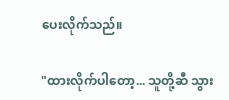ပေးလိုက်သည်။

"ထားလိုက်ပါတော့... သူတို့ဆီ သွား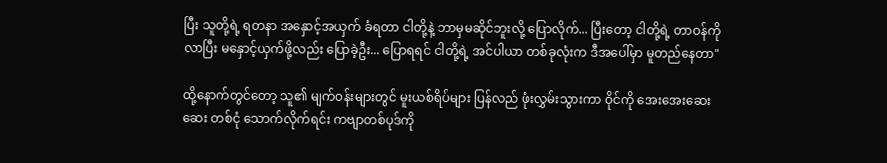ပြီး သူတို့ရဲ့ ရတနာ အနှောင့်အယှက် ခံရတာ ငါတို့နဲ့ ဘာမှမဆိုင်ဘူးလို့ ပြောလိုက်... ပြီးတော့ ငါတို့ရဲ့ တာဝန်ကို လာပြီး မနှောင့်ယှက်ဖို့လည်း ပြောခဲ့ဦး... ပြောရရင် ငါတို့ရဲ့ အင်ပါယာ တစ်ခုလုံးက ဒီအပေါ်မှာ မူတည်နေတာ"

ထို့နောက်တွင်တော့ သူ၏ မျက်ဝန်းများတွင် မူးယစ်ရိပ်များ ပြန်လည် ဖုံးလွှမ်းသွားကာ ဝိုင်ကို အေးအေးဆေးဆေး တစ်ငုံ သောက်လိုက်ရင်း ကဗျာတစ်ပုဒ်ကို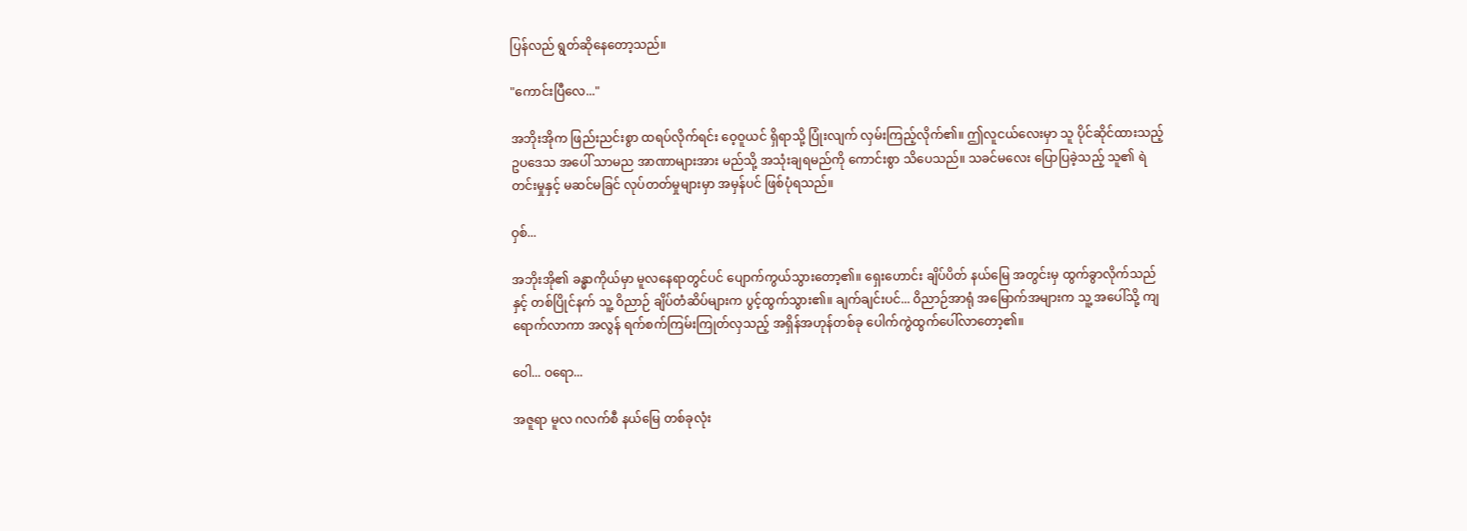ပြန်လည် ရွတ်ဆိုနေတော့သည်။

"ကောင်းပြီလေ..."

အဘိုးအိုက ဖြည်းညင်းစွာ ထရပ်လိုက်ရင်း ဝေ့ဝူယင် ရှိရာသို့ ပြုံးလျက် လှမ်းကြည့်လိုက်၏။ ဤလူငယ်လေးမှာ သူ ပိုင်ဆိုင်ထားသည့် ဥပ‌ဒေသ အပေါ် သာမည အာဏာများအား မည်သို့ အသုံးချရမည်ကို ကောင်းစွာ သိပေသည်။ သခင်မလေး ပြောပြခဲ့သည့် သူ၏ ရဲတင်းမှုနှင့် မဆင်မခြင် လုပ်တတ်မှုများမှာ အမှန်ပင် ဖြစ်ပုံရသည်။

ဝှစ်...

အဘိုးအို၏ ခန္ဓာကိုယ်မှာ မူလနေရာတွင်ပင် ပျောက်ကွယ်သွားတော့၏။ ရှေးဟောင်း ချိပ်ပိတ် နယ်မြေ အတွင်းမှ ထွက်ခွာလိုက်သည်နှင့် တစ်ပြိုင်နက် သူ့ ဝိညာဉ် ချိပ်တံဆိပ်များက ပွင့်ထွက်သွား၏။ ချက်ချင်းပင်... ဝိညာဉ်အာရုံ အမြောက်အများက သူ့ အပေါ်သို့ ကျရောက်လာကာ အလွန် ရက်စက်ကြမ်းကြုတ်လှသည့် အရှိန်အဟုန်တစ်ခု ပေါက်ကွဲထွက်ပေါ်လာတော့၏။

ဝေါ... ဝရော...

အဇူရာ မူလ ဂလက်စီ နယ်မြေ တစ်ခုလုံး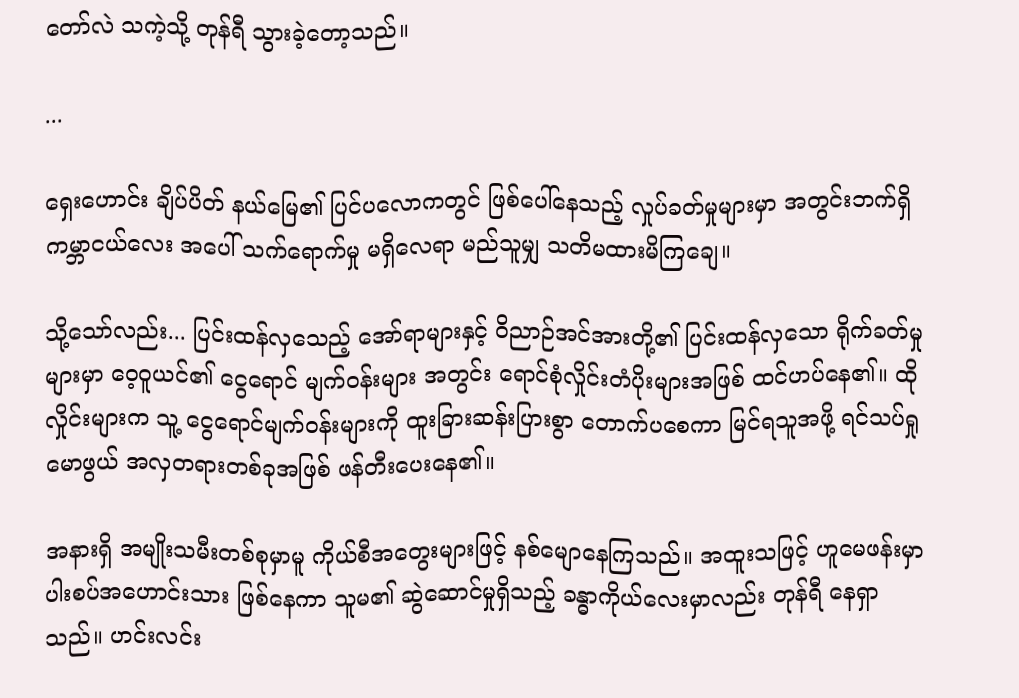တော်လဲ သကဲ့သို့ တုန်ရီ သွားခဲ့တော့သည်။

...

ရှေးဟောင်း ချိပ်ပိတ် နယ်မြေ၏ ပြင်ပလောကတွင် ဖြစ်ပေါ်နေသည့် လှုပ်ခတ်မှုများမှာ အတွင်းဘက်ရှိ ကမ္ဘာငယ်လေး အပေါ် သက်ရောက်မှု မရှိလေရာ မည်သူမျှ သတိမထားမိကြချေ။

သို့သော်လည်း... ပြင်းထန်လှသေည့် အော်ရာများနှင့် ဝိညာဉ်အင်အားတို့၏ ပြင်းထန်လှသော ရိုက်ခတ်မှုများမှာ ဝေ့ဝူယင်၏ ငွေရောင် မျက်ဝန်းများ အတွင်း ရောင်စုံလှိုင်းတံပိုးများအဖြစ် ထင်ဟပ်နေ၏။ ထိုလှိုင်းများက သူ့ ငွေရောင်မျက်ဝန်းများကို ထူးခြားဆန်းပြားစွာ တောက်ပစေကာ မြင်ရသူအဖို့ ရင်သပ်ရှုမောဖွယ် အလှတရားတစ်ခုအဖြစ် ဖန်တီးပေးနေ၏။

အနားရှိ အမျိုးသမီးတစ်စုမှာမူ ကိုယ်စီအတွေးများဖြင့် နစ်မျောနေကြသည်။ အထူးသဖြင့် ဟူမေဖန်းမှာ ပါးစပ်အဟောင်းသား ဖြစ်နေကာ သူမ၏ ဆွဲဆောင်မှုရှိသည့် ခန္ဓာကိုယ်လေးမှာလည်း တုန်ရီ နေရှာသည်။ ဟင်းလင်း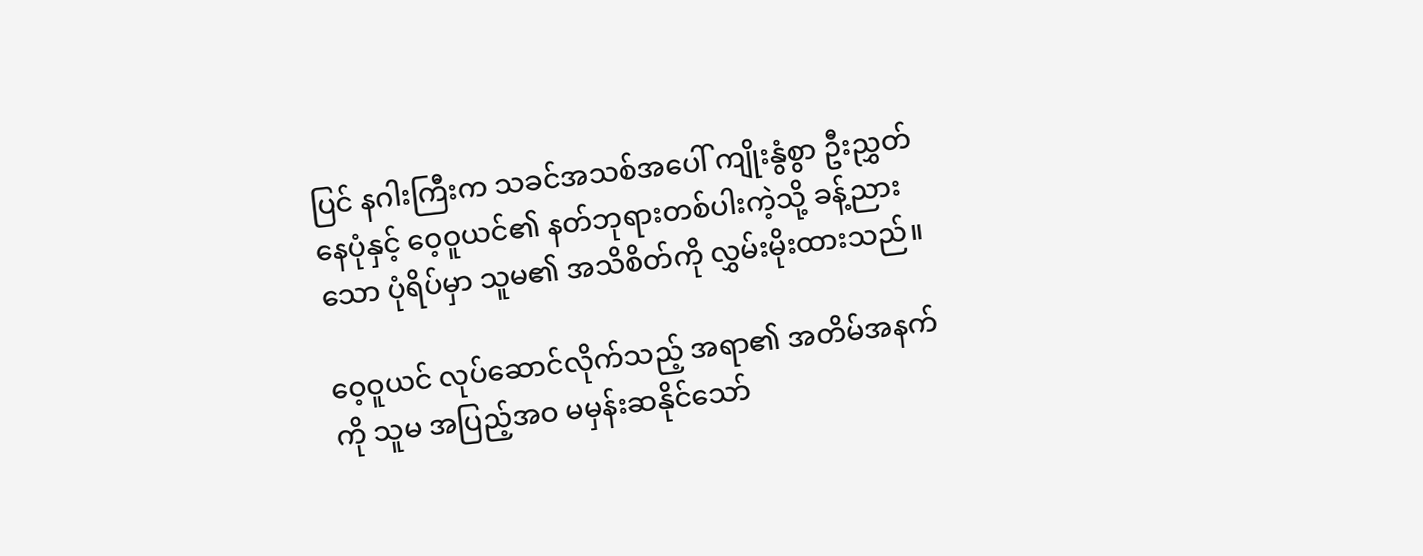ပြင် နဂါးကြီးက သခင်အသစ်အပေါ် ကျိုးနွံစွာ ဦးညွှတ်နေပုံနှင့် ဝေ့ဝူယင်၏ နတ်ဘုရားတစ်ပါးကဲ့သို့ ခန့်ညားသော ပုံရိပ်မှာ သူမ၏ အသိစိတ်ကို လွှမ်းမိုးထားသည်။

ဝေ့ဝူယင် လုပ်ဆောင်လိုက်သည့် အရာ၏ အတိမ်အနက်ကို သူမ အပြည့်အဝ မမှန်းဆနိုင်သော်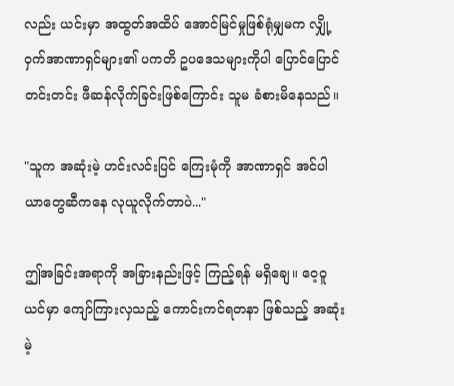လည်း ယင်းမှာ အထွတ်အထိပ် အောင်မြင်မှုဖြစ်ရုံမျှမက လျှို့ဝှက်အာဏာရှင်များ၏ ပကတိ ဥပဒေသများကိုပါ ပြောင်ပြောင်တင်းတင်း ဖီဆန်လိုက်ခြင်းဖြစ်ကြောင်း သူမ ခံစားမိနေသည်။

"သူက အဆုံးမဲ့ ဟင်းလင်းပြင် ကြေးမုံကို အာဏာရှင် အင်ပါယာတွေဆီကနေ လုယူလိုက်တာပဲ..."

ဤအခြင်းအရာကို အခြားနည်းဖြင့် ကြည့်ရန် မရှိချေ။ ဝေ့ဝူယင်မှာ ကျော်ကြားလှသည့် ကောင်းကင်ရတနာ ဖြစ်သည့် အဆုံးမဲ့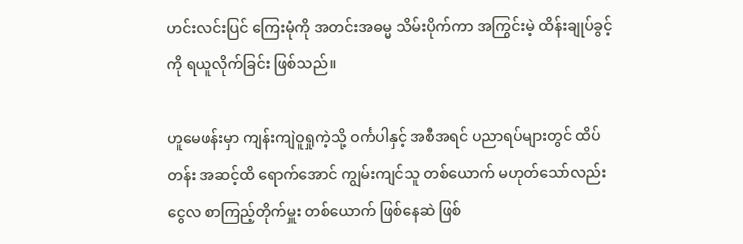ဟင်းလင်းပြင် ကြေးမုံကို အတင်းအဓမ္မ သိမ်းပိုက်ကာ အကြွင်းမဲ့ ထိန်းချုပ်ခွင့်ကို ရယူလိုက်ခြင်း ဖြစ်သည်။

ဟူမေဖန်းမှာ ကျန်းကျဲဝူရှုကဲ့သို့ ဝင်္ကပါနှင့် အစီအရင် ပညာရပ်များတွင် ထိပ်တန်း အဆင့်ထိ ရောက်အောင် ကျွမ်းကျင်သူ တစ်ယောက် မဟုတ်သော်လည်း ငွေလ စာကြည့်တိုက်မှူး တစ်ယောက် ဖြစ်နေဆဲ ဖြစ်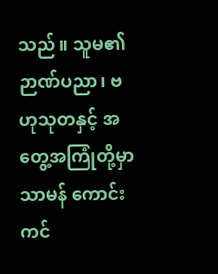သည်။ သူမ၏ ဉာဏ်ပညာ၊ ဗဟုသုတနှင့် အတွေ့အကြုံတို့မှာ သာမန် ကောင်းကင်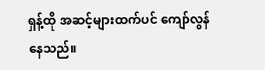ရှန့်ထို အဆင့်များထက်ပင် ကျော်လွန်နေသည်။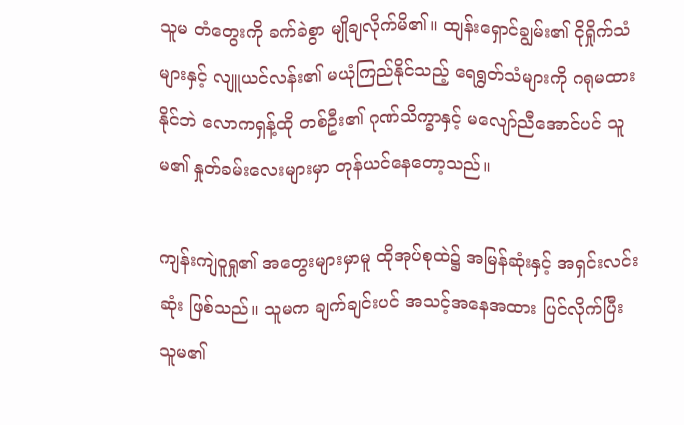သူမ တံတွေးကို ခက်ခဲစွာ မျိုချလိုက်မိ၏။ ထျန်းရှောင်ချွမ်း၏ ငိုရှိုက်သံများနှင့် လျူယင်လန်း၏ မယုံကြည်နိုင်သည့် ရေရွတ်သံများကို ဂရုမထားနိုင်ဘဲ လောကရှန့်ထို တစ်ဦး၏ ဂုဏ်သိက္ခာနှင့် မလျော်ညီအောင်ပင် သူမ၏ နှုတ်ခမ်းလေးများမှာ တုန်ယင်နေတော့သည်။

ကျန်းကျဲဝူရှု၏ အတွေးများမှာမူ ထိုအုပ်စုထဲ၌ အမြန်ဆုံးနှင့် အရှင်းလင်းဆုံး ဖြစ်သည်။ သူမက ချက်ချင်းပင် အသင့်အနေအထား ပြင်လိုက်ပြီး သူမ၏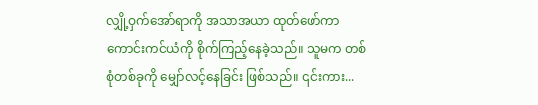လျှို့ဝှက်အော်ရာကို အသာအယာ ထုတ်ဖော်ကာ ကောင်းကင်ယံကို စိုက်ကြည့်နေခဲ့သည်။ သူမက တစ်စုံတစ်ခုကို မျှော်လင့်နေခြင်း ဖြစ်သည်။ ၎င်းကား...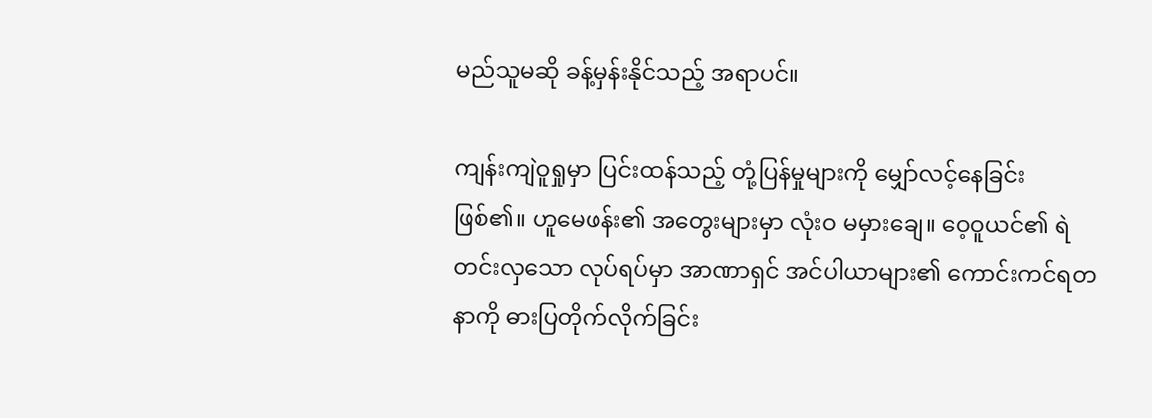မည်သူမဆို ခန့်မှန်းနိုင်သည့် အရာပင်။

ကျန်းကျဲဝူရှုမှာ ပြင်းထန်သည့် တုံ့ပြန်မှုများကို မျှော်လင့်နေခြင်း ဖြစ်၏။ ဟူမေဖန်း၏ အတွေးများမှာ လုံးဝ မမှားချေ။ ဝေ့ဝူယင်၏ ရဲတင်းလှသော လုပ်ရပ်မှာ အာဏာရှင် အင်ပါယာများ၏ ကောင်းကင်ရတနာကို ဓားပြတိုက်လိုက်ခြင်း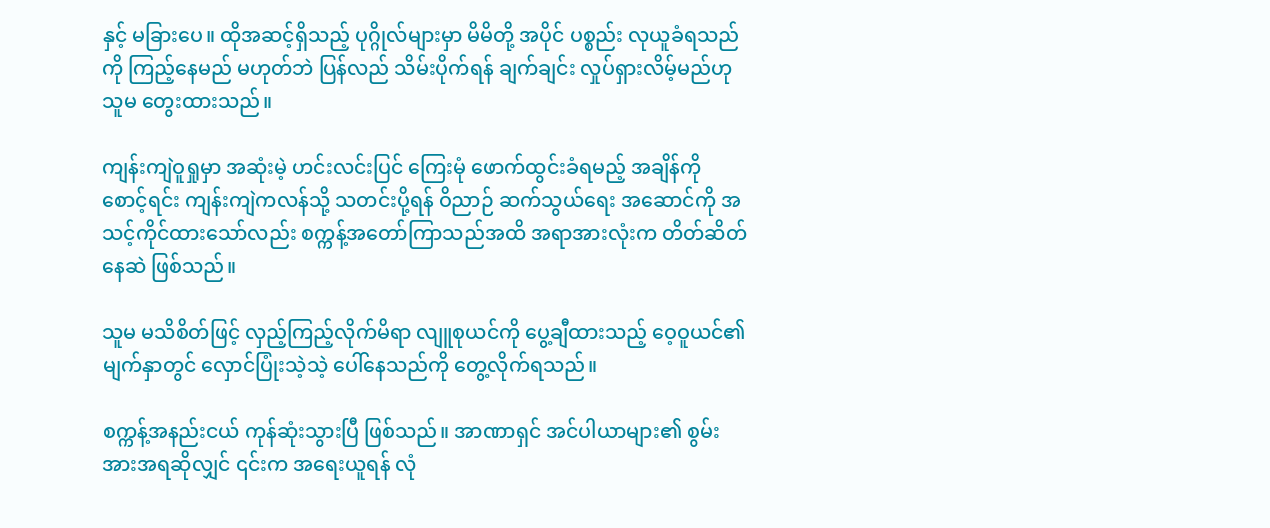နှင့် မခြားပေ။ ထိုအဆင့်ရှိသည့် ပုဂ္ဂိုလ်များမှာ မိမိတို့ အပိုင် ပစ္စည်း လုယူခံရသည်ကို ကြည့်နေမည် မဟုတ်ဘဲ ပြန်လည် သိမ်းပိုက်ရန် ချက်ချင်း လှုပ်ရှားလိမ့်မည်ဟု သူမ တွေးထားသည်။

ကျန်းကျဲဝူရှုမှာ အဆုံးမဲ့ ဟင်းလင်းပြင် ကြေးမုံ ဖောက်ထွင်းခံရမည့် အချိန်ကို စောင့်ရင်း ကျန်းကျဲကလန်သို့ သတင်းပို့ရန် ဝိညာဉ် ဆက်သွယ်ရေး အဆောင်ကို အသင့်ကိုင်ထားသော်လည်း စက္ကန့်အတော်ကြာသည်အထိ အရာအားလုံးက တိတ်ဆိတ်နေဆဲ ဖြစ်သည်။

သူမ မသိစိတ်ဖြင့် လှည့်ကြည့်လိုက်မိရာ လျူစုယင်ကို ပွေ့ချီထားသည့် ဝေ့ဝူယင်၏ မျက်နှာတွင် လှောင်ပြုံးသဲ့သဲ့ ပေါ်နေသည်ကို တွေ့လိုက်ရသည်။

စက္ကန့်အနည်းငယ် ကုန်ဆုံးသွားပြီ ဖြစ်သည်။ အာဏာရှင် အင်ပါယာများ၏ စွမ်းအားအရဆိုလျှင် ၎င်းက အရေးယူရန် လုံ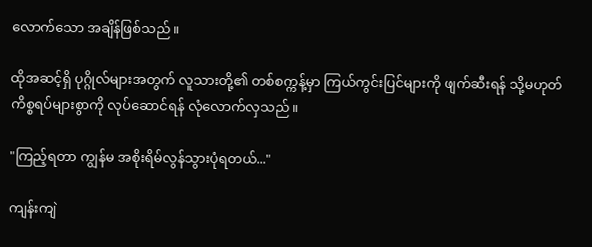လောက်သော အချိန်ဖြစ်သည်။

ထိုအဆင့်ရှိ ပုဂ္ဂိုလ်များအတွက် လူသားတို့၏ တစ်စက္ကန့်မှာ ကြယ်ကွင်းပြင်များကို ဖျက်ဆီးရန် သို့မဟုတ် ကိစ္စရပ်များစွာကို လုပ်ဆောင်ရန် လုံလောက်လှသည်။

"ကြည့်ရတာ ကျွန်မ အစိုးရိမ်လွန်သွားပုံရတယ်..."

ကျန်းကျဲ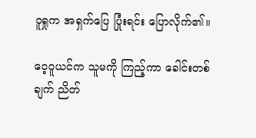ဝူရှုက အရှက်ပြေ ပြုံးရင်း ပြောလိုက်၏။

ဝေ့ဝူယင်က သူမကို ကြည့်ကာ ခေါင်းတစ်ချက် ညိတ်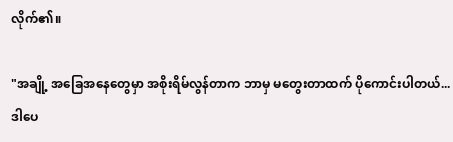လိုက်၏။

"အချို့ အခြေအနေတွေမှာ အစိုးရိမ်လွန်တာက ဘာမှ မတွေးတာထက် ပိုကောင်းပါတယ်... ဒါပေ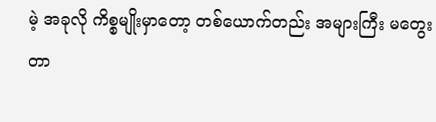မဲ့ အခုလို ကိစ္စမျိုးမှာတော့ တစ်ယောက်တည်း အများကြီး မတွေးတာ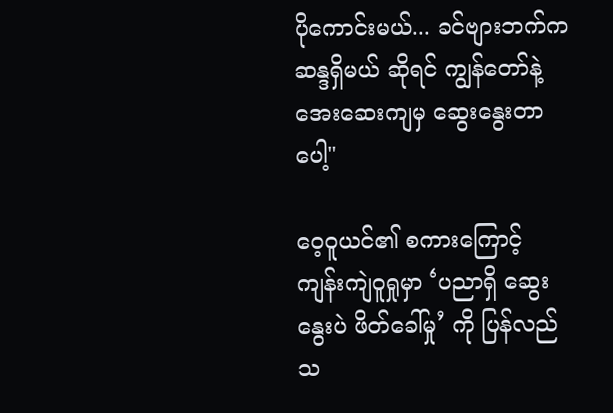ပိုကောင်းမယ်... ခင်ဗျားဘက်က ဆန္ဒရှိမယ် ဆိုရင် ကျွန်တော်နဲ့ အေးဆေးကျမှ ဆွေးနွေးတာပေါ့"

ဝေ့ဝူယင်၏ စကားကြောင့် ကျန်းကျဲဝူရှုမှာ ‘ပညာရှိ ဆွေးနွေးပဲ ဖိတ်ခေါ်မှု’ ကို ပြန်လည် သ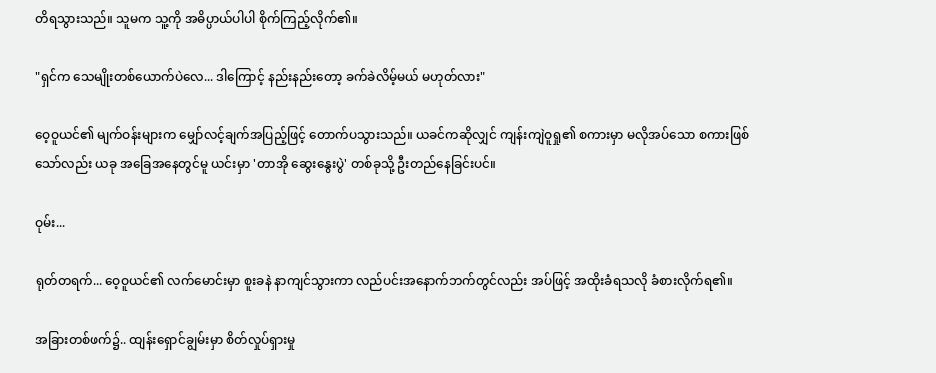တိရသွားသည်။ သူမက သူ့ကို အဓိပ္ပာယ်ပါပါ စိုက်ကြည့်လိုက်၏။

"ရှင်က သေမျိုးတစ်ယောက်ပဲလေ... ဒါကြောင့် နည်းနည်းတော့ ခက်ခဲလိမ့်မယ် မဟုတ်လား"

ဝေ့ဝူယင်၏ မျက်ဝန်းများက မျှော်လင့်ချက်အပြည့်ဖြင့် တောက်ပသွားသည်။ ယခင်ကဆိုလျှင် ကျန်းကျဲဝူရှု၏ စကားမှာ မလိုအပ်သော စကားဖြစ်သော်လည်း ယခု အခြေအနေတွင်မူ ယင်းမှာ 'တာအို ဆွေးနွေးပွဲ' တစ်ခုသို့ ဦးတည်နေခြင်းပင်။

ဝုမ်း...

ရုတ်တရက်... ဝေ့ဝူယင်၏ လက်မောင်းမှာ စူးခနဲ နာကျင်သွားကာ လည်ပင်းအနောက်ဘက်တွင်လည်း အပ်ဖြင့် အထိုးခံရသလို ခံစားလိုက်ရ၏။

အခြားတစ်ဖက်၌.. ထျန်းရှောင်ချွမ်းမှာ စိတ်လှုပ်ရှားမှု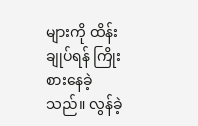များကို ထိန်းချုပ်ရန် ကြိုးစားနေခဲ့သည်။ လွန်ခဲ့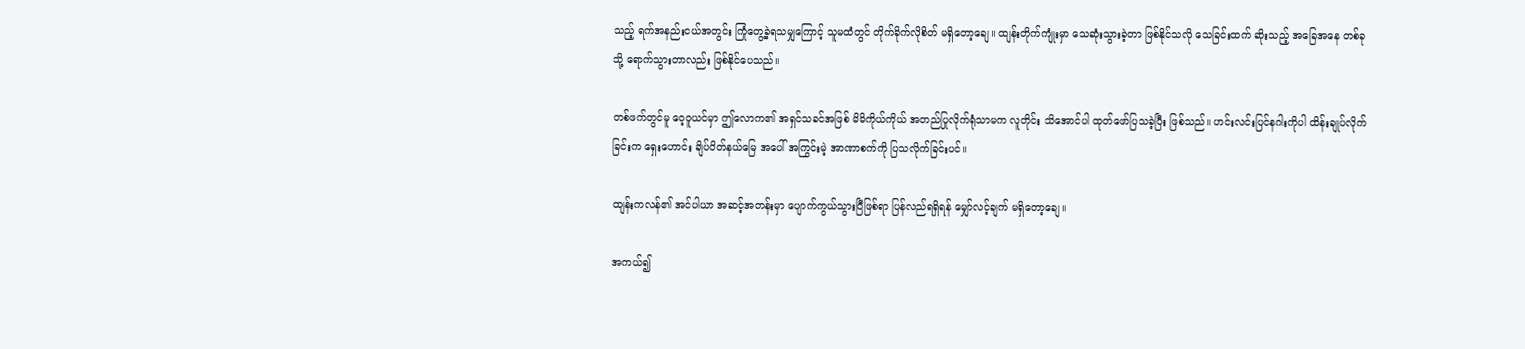သည့် ရက်အနည်းငယ်အတွင်း ကြုံတွေ့ခဲ့ရသမျှကြောင့် သူမထံတွင် တိုက်ခိုက်လိုစိတ် မရှိတော့ချေ။ ထျန်းတိုက်ကျုံးမှာ သေဆုံးသွားခဲ့တာ ဖြစ်နိုင်သလို သေခြင်းထက် ဆိုးသည့် အခြေအနေ တစ်ခုသို့ ရောက်သွားတာလည်း ဖြစ်နိုင်ပေသည်။

တစ်ဖက်တွင်မူ ဝေ့ဝူယင်မှာ ဤလောက၏ အရှင်သခင်အဖြစ် မိမိကိုယ်ကိုယ် အတည်ပြုလိုက်ရုံသာမက လူတိုင်း သိအောင်ပါ ထုတ်ဖော်ပြသခဲ့ပြီး ဖြစ်သည်။ ဟင်းလင်းပြင်နဂါးကိုပါ ထိန်းချုပ်လိုက်ခြင်းက ရှေးဟောင်း ချိပ်ပိတ်နယ်မြေ အပေါ် အကြွင်းမဲ့ အာဏာစက်ကို ပြသလိုက်ခြင်းပင်။

ထျန်းကလန်၏ အင်ပါယာ အဆင့်အတန်းမှာ ပျောက်ကွယ်သွားပြီဖြစ်ရာ ပြန်လည်ရရှိရန် မျှော်လင့်ချက် မရှိတော့ချေ။

အကယ်၍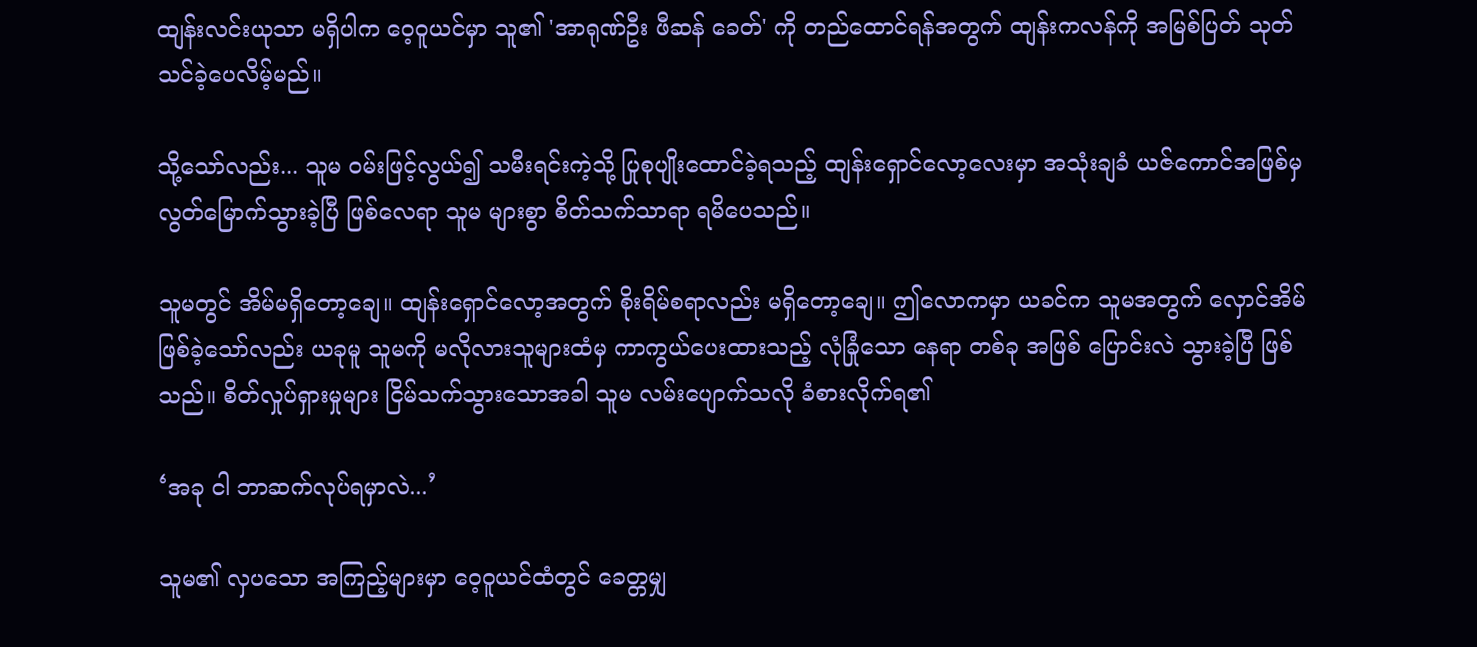ထျန်းလင်းယုသာ မရှိပါက ဝေ့ဝူယင်မှာ သူ၏ 'အာရုဏ်ဦး ဖီဆန် ခေတ်' ကို တည်ထောင်ရန်အတွက် ထျန်းကလန်ကို အမြစ်ပြတ် သုတ်သင်ခဲ့ပေလိမ့်မည်။

သို့သော်လည်း... သူမ ဝမ်းဖြင့်လွယ်၍ သမီးရင်းကဲ့သို့ ပြုစုပျိုးထောင်ခဲ့ရသည့် ထျန်းရှောင်လော့လေးမှာ အသုံးချခံ ယဇ်ကောင်အဖြစ်မှ လွတ်မြောက်သွားခဲ့ပြီ ဖြစ်လေရာ သူမ များစွာ စိတ်သက်သာရာ ရမိပေသည်။

သူမတွင် အိမ်မရှိတော့ချေ။ ထျန်းရှောင်လော့အတွက် စိုးရိမ်စရာလည်း မရှိတော့ချေ။ ဤလောကမှာ ယခင်က သူမအတွက် လှောင်အိမ်ဖြစ်ခဲ့သော်လည်း ယခုမူ သူမကို မလိုလားသူများထံမှ ကာကွယ်ပေးထားသည့် လုံခြုံသော နေရာ တစ်ခု အဖြစ် ပြောင်းလဲ သွားခဲ့ပြီ ဖြစ်သည်။ စိတ်လှုပ်ရှားမှုများ ငြိမ်သက်သွားသောအခါ သူမ လမ်းပျောက်သလို ခံစားလိုက်ရ၏

‘အခု ငါ ဘာဆက်လုပ်ရမှာလဲ...’

သူမ၏ လှပသော အကြည့်များမှာ ဝေ့ဝူယင်ထံတွင် ခေတ္တမျှ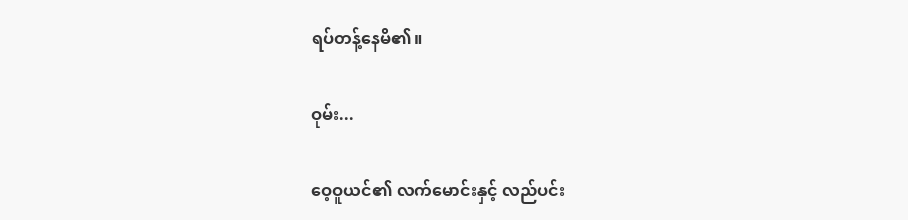ရပ်တန့်နေမိ၏။

ဝုမ်း...

ဝေ့ဝူယင်၏ လက်မောင်းနှင့် လည်ပင်း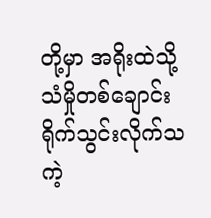တို့မှာ အရိုးထဲသို့ သံမှိုတစ်ချောင်း ရိုက်သွင်းလိုက်သကဲ့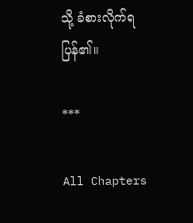သို့ ခံစားလိုက်ရပြန်၏။

***

All Chapters